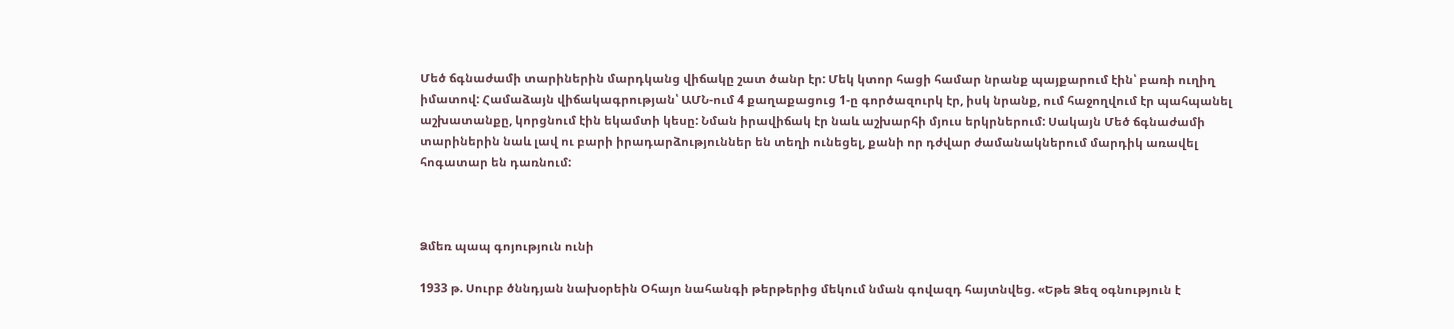Մեծ ճգնաժամի տարիներին մարդկանց վիճակը շատ ծանր էր: Մեկ կտոր հացի համար նրանք պայքարում էին՝ բառի ուղիղ իմատով: Համաձայն վիճակագրության՝ ԱՄՆ-ում 4 քաղաքացուց 1-ը գործազուրկ էր, իսկ նրանք, ում հաջողվում էր պահպանել աշխատանքը, կորցնում էին եկամտի կեսը: Նման իրավիճակ էր նաև աշխարհի մյուս երկրներում: Սակայն Մեծ ճգնաժամի տարիներին նաև լավ ու բարի իրադարձություններ են տեղի ունեցել, քանի որ դժվար ժամանակներում մարդիկ առավել հոգատար են դառնում:



Ձմեռ պապ գոյություն ունի

1933 թ. Սուրբ ծննդյան նախօրեին Օհայո նահանգի թերթերից մեկում նման գովազդ հայտնվեց. «Եթե Ձեզ օգնություն է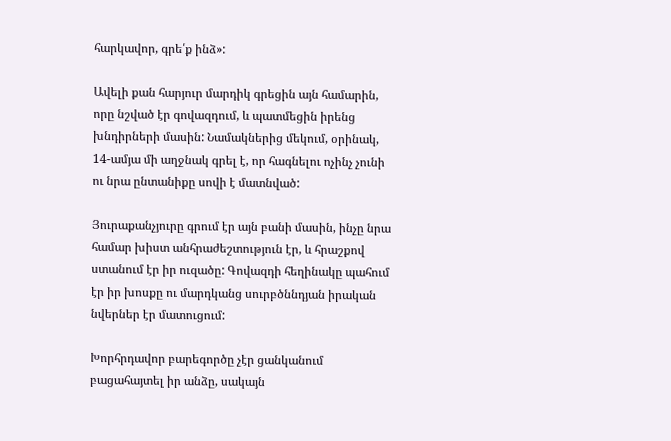հարկավոր, գրե՛ք ինձ»:

Ավելի քան հարյուր մարդիկ գրեցին այն համարին, որը նշված էր գովազդում, և պատմեցին իրենց խնդիրների մասին: Նամակներից մեկում, օրինակ, 14-ամյա մի աղջնակ գրել է, որ հագնելու ոչինչ չունի ու նրա ընտանիքը սովի է մատնված:

Յուրաքանչյուրը գրում էր այն բանի մասին, ինչը նրա համար խիստ անհրաժեշտություն էր, և հրաշքով ստանում էր իր ուզածը: Գովազդի հեղինակը պահում էր իր խոսքը ու մարդկանց սուրբծննդյան իրական նվերներ էր մատուցում:

Խորհրդավոր բարեգործը չէր ցանկանում բացահայտել իր անձը, սակայն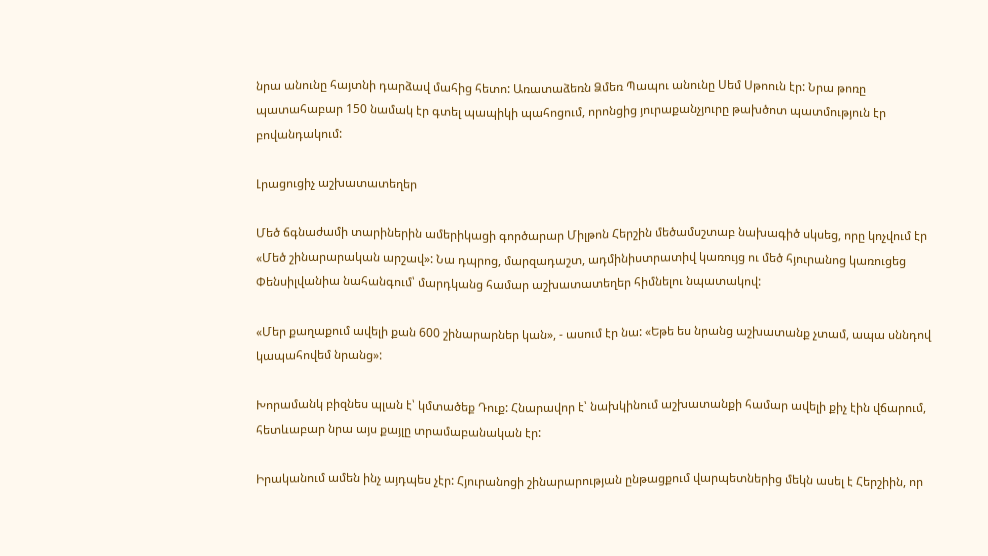նրա անունը հայտնի դարձավ մահից հետո: Առատաձեռն Ձմեռ Պապու անունը Սեմ Սթոուն էր: Նրա թոռը պատահաբար 150 նամակ էր գտել պապիկի պահոցում, որոնցից յուրաքանչյուրը թախծոտ պատմություն էր բովանդակում:

Լրացուցիչ աշխատատեղեր

Մեծ ճգնաժամի տարիներին ամերիկացի գործարար Միլթոն Հերշին մեծամսշտաբ նախագիծ սկսեց, որը կոչվում էր «Մեծ շինարարական արշավ»: Նա դպրոց, մարզադաշտ, ադմինիստրատիվ կառույց ու մեծ հյուրանոց կառուցեց Փենսիլվանիա նահանգում՝ մարդկանց համար աշխատատեղեր հիմնելու նպատակով:

«Մեր քաղաքում ավելի քան 600 շինարարներ կան», - ասում էր նա: «Եթե ես նրանց աշխատանք չտամ, ապա սննդով կապահովեմ նրանց»:

Խորամանկ բիզնես պլան է՝ կմտածեք Դուք: Հնարավոր է՝ նախկինում աշխատանքի համար ավելի քիչ էին վճարում, հետևաբար նրա այս քայլը տրամաբանական էր:

Իրականում ամեն ինչ այդպես չէր: Հյուրանոցի շինարարության ընթացքում վարպետներից մեկն ասել է Հերշիին, որ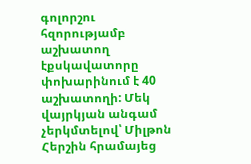գոլորշու հզորությամբ աշխատող էքսկավատորը փոխարինում է 40 աշխատողի: Մեկ վայրկյան անգամ չերկմտելով՝ Միլթոն Հերշին հրամայեց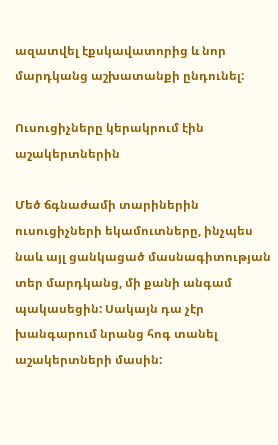ազատվել էքսկավատորից և նոր մարդկանց աշխատանքի ընդունել:

Ուսուցիչները կերակրում էին աշակերտներին

Մեծ ճգնաժամի տարիներին ուսուցիչների եկամուտները, ինչպես նաև այլ ցանկացած մասնագիտության տեր մարդկանց, մի քանի անգամ պակասեցին: Սակայն դա չէր խանգարում նրանց հոգ տանել աշակերտների մասին: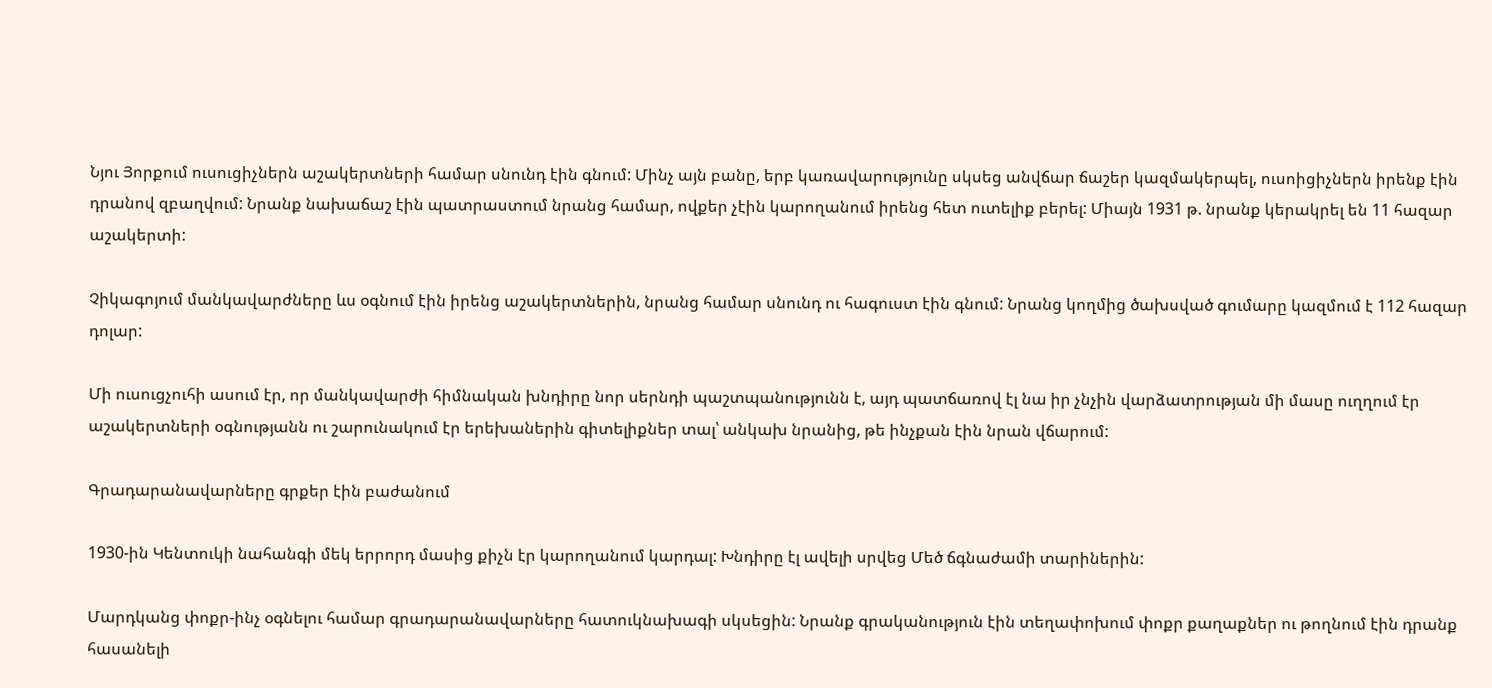Նյու Յորքում ուսուցիչներն աշակերտների համար սնունդ էին գնում: Մինչ այն բանը, երբ կառավարությունը սկսեց անվճար ճաշեր կազմակերպել, ուսոիցիչներն իրենք էին դրանով զբաղվում: Նրանք նախաճաշ էին պատրաստում նրանց համար, ովքեր չէին կարողանում իրենց հետ ուտելիք բերել: Միայն 1931 թ. նրանք կերակրել են 11 հազար աշակերտի:

Չիկագոյում մանկավարժները ևս օգնում էին իրենց աշակերտներին, նրանց համար սնունդ ու հագուստ էին գնում: Նրանց կողմից ծախսված գումարը կազմում է 112 հազար դոլար:

Մի ուսուցչուհի ասում էր, որ մանկավարժի հիմնական խնդիրը նոր սերնդի պաշտպանությունն է, այդ պատճառով էլ նա իր չնչին վարձատրության մի մասը ուղղում էր աշակերտների օգնությանն ու շարունակում էր երեխաներին գիտելիքներ տալ՝ անկախ նրանից, թե ինչքան էին նրան վճարում:

Գրադարանավարները գրքեր էին բաժանում

1930-ին Կենտուկի նահանգի մեկ երրորդ մասից քիչն էր կարողանում կարդալ: Խնդիրը էլ ավելի սրվեց Մեծ ճգնաժամի տարիներին:

Մարդկանց փոքր-ինչ օգնելու համար գրադարանավարները հատուկնախագի սկսեցին: Նրանք գրականություն էին տեղափոխում փոքր քաղաքներ ու թողնում էին դրանք հասանելի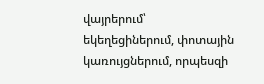վայրերում՝ եկեղեցիներում, փոտային կառույցներում, որպեսզի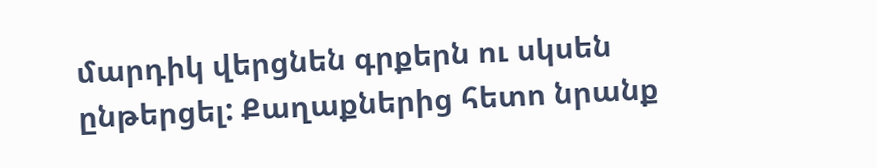մարդիկ վերցնեն գրքերն ու սկսեն ընթերցել: Քաղաքներից հետո նրանք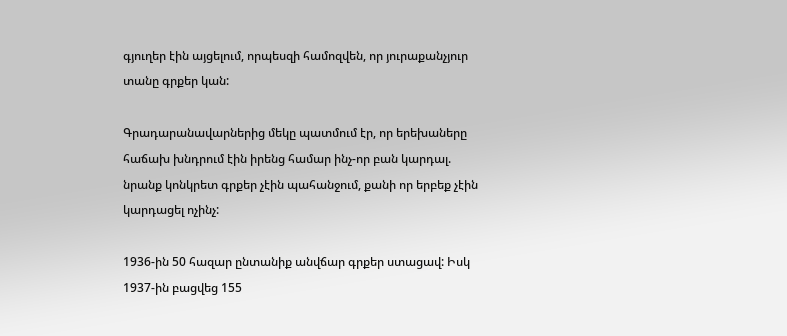գյուղեր էին այցելում, որպեսզի համոզվեն, որ յուրաքանչյուր տանը գրքեր կան:

Գրադարանավարներից մեկը պատմում էր, որ երեխաները հաճախ խնդրում էին իրենց համար ինչ-որ բան կարդալ. նրանք կոնկրետ գրքեր չէին պահանջում, քանի որ երբեք չէին կարդացել ոչինչ:

1936-ին 50 հազար ընտանիք անվճար գրքեր ստացավ: Իսկ 1937-ին բացվեց 155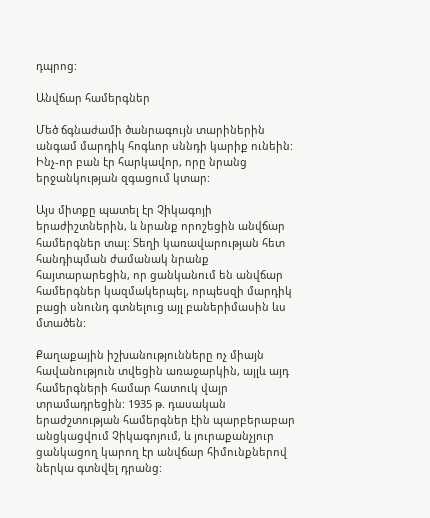դպրոց:

Անվճար համերգներ

Մեծ ճգնաժամի ծանրագույն տարիներին անգամ մարդիկ հոգևոր սննդի կարիք ունեին: Ինչ-որ բան էր հարկավոր, որը նրանց երջանկության զգացում կտար:

Այս միտքը պատել էր Չիկագոյի երաժիշտներին, և նրանք որոշեցին անվճար համերգներ տալ: Տեղի կառավարության հետ հանդիպման ժամանակ նրանք հայտարարեցին, որ ցանկանում են անվճար համերգներ կազմակերպել, որպեսզի մարդիկ բացի սնունդ գտնելուց այլ բաներիմասին ևս մտածեն:

Քաղաքային իշխանությունները ոչ միայն հավանություն տվեցին առաջարկին, այլև այդ համերգների համար հատուկ վայր տրամադրեցին: 1935 թ. դասական երաժշտության համերգներ էին պարբերաբար անցկացվում Չիկագոյում, և յուրաքանչյուր ցանկացող կարող էր անվճար հիմունքներով ներկա գտնվել դրանց: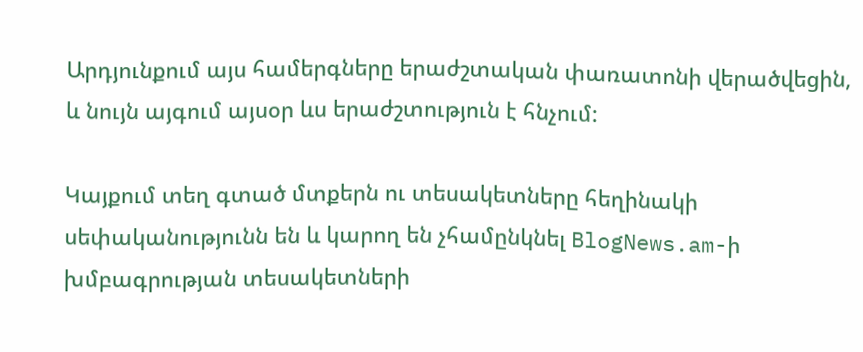Արդյունքում այս համերգները երաժշտական փառատոնի վերածվեցին, և նույն այգում այսօր ևս երաժշտություն է հնչում:

Կայքում տեղ գտած մտքերն ու տեսակետները հեղինակի սեփականությունն են և կարող են չհամընկնել BlogNews.am-ի խմբագրության տեսակետների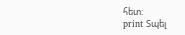հետ:
print Տպել